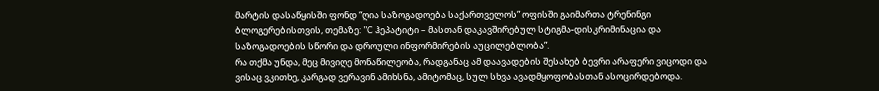მარტის დასაწყისში ფონდ “ღია საზოგადოება საქართველოს” ოფისში გაიმართა ტრენინგი ბლოგერებისთვის, თემაზე: ”C ჰეპატიტი – მასთან დაკავშირებულ სტიგმა-დისკრიმინაცია და საზოგადოების სწორი და დროული ინფორმირების აუცილებლობა”.
რა თქმა უნდა, მეც მივიღე მონაწილეობა, რადგანაც ამ დაავადების შესახებ ბევრი არაფერი ვიცოდი და ვისაც ვკითხე, კარგად ვერავინ ამიხსნა, ამიტომაც, სულ სხვა ავადმყოფობასთან ასოცირდებოდა.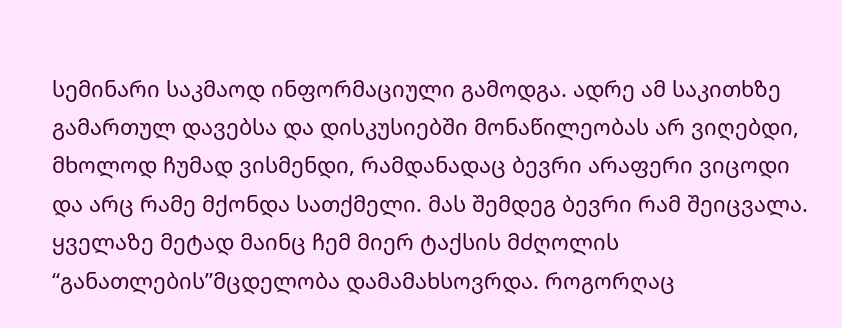სემინარი საკმაოდ ინფორმაციული გამოდგა. ადრე ამ საკითხზე გამართულ დავებსა და დისკუსიებში მონაწილეობას არ ვიღებდი, მხოლოდ ჩუმად ვისმენდი, რამდანადაც ბევრი არაფერი ვიცოდი და არც რამე მქონდა სათქმელი. მას შემდეგ ბევრი რამ შეიცვალა.
ყველაზე მეტად მაინც ჩემ მიერ ტაქსის მძღოლის “განათლების”მცდელობა დამამახსოვრდა. როგორღაც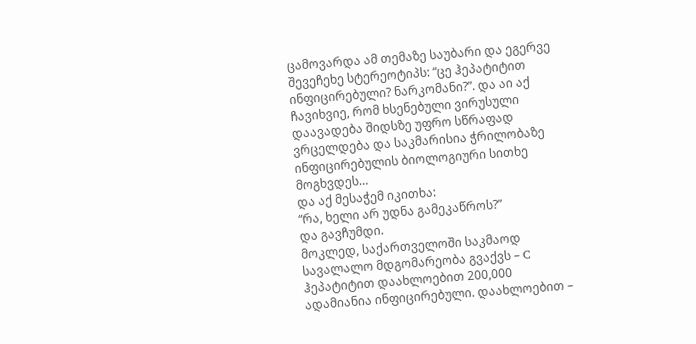ცამოვარდა ამ თემაზე საუბარი და ეგერვე შევეჩეხე სტერეოტიპს: “ცე ჰეპატიტით ინფიცირებული? ნარკომანი?”. და აი აქ ჩავიხვიე, რომ ხსენებული ვირუსული დაავადება შიდსზე უფრო სწრაფად ვრცელდება და საკმარისია ჭრილობაზე ინფიცირებულის ბიოლოგიური სითხე მოგხვდეს…
და აქ მესაჭემ იკითხა:
“რა, ხელი არ უდნა გამეკაწროს?”
და გავჩუმდი.
მოკლედ, საქართველოში საკმაოდ სავალალო მდგომარეობა გვაქვს – C ჰეპატიტით დაახლოებით 200,000 ადამიანია ინფიცირებული. დაახლოებით –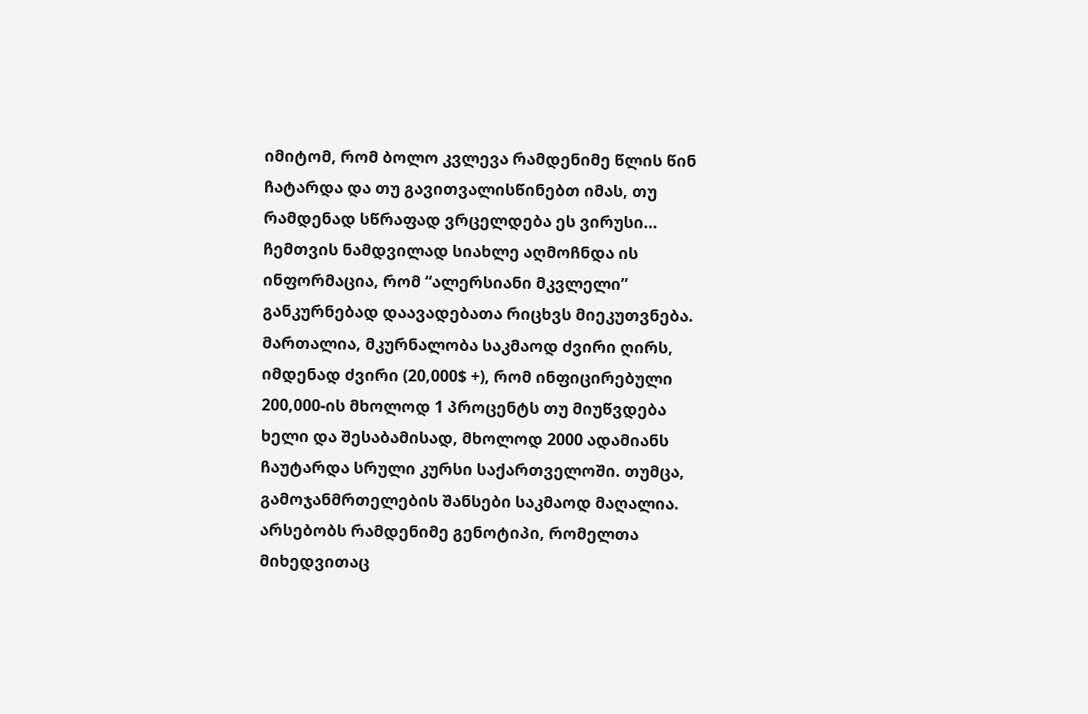იმიტომ, რომ ბოლო კვლევა რამდენიმე წლის წინ ჩატარდა და თუ გავითვალისწინებთ იმას, თუ რამდენად სწრაფად ვრცელდება ეს ვირუსი…
ჩემთვის ნამდვილად სიახლე აღმოჩნდა ის ინფორმაცია, რომ “ალერსიანი მკვლელი” განკურნებად დაავადებათა რიცხვს მიეკუთვნება. მართალია, მკურნალობა საკმაოდ ძვირი ღირს, იმდენად ძვირი (20,000$ +), რომ ინფიცირებული 200,000-ის მხოლოდ 1 პროცენტს თუ მიუწვდება ხელი და შესაბამისად, მხოლოდ 2000 ადამიანს ჩაუტარდა სრული კურსი საქართველოში. თუმცა, გამოჯანმრთელების შანსები საკმაოდ მაღალია.
არსებობს რამდენიმე გენოტიპი, რომელთა მიხედვითაც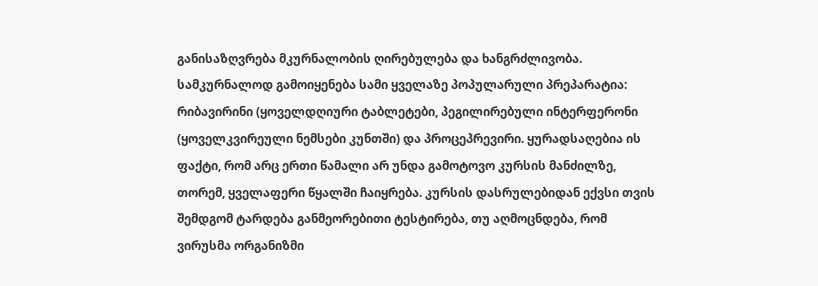განისაზღვრება მკურნალობის ღირებულება და ხანგრძლივობა. სამკურნალოდ გამოიყენება სამი ყველაზე პოპულარული პრეპარატია: რიბავირინი (ყოველდღიური ტაბლეტები, პეგილირებული ინტერფერონი (ყოველკვირეული ნემსები კუნთში) და პროცეპრევირი. ყურადსაღებია ის ფაქტი, რომ არც ერთი წამალი არ უნდა გამოტოვო კურსის მანძილზე, თორემ, ყველაფერი წყალში ჩაიყრება. კურსის დასრულებიდან ექვსი თვის შემდგომ ტარდება განმეორებითი ტესტირება, თუ აღმოცნდება, რომ ვირუსმა ორგანიზმი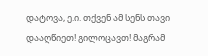დატოვა, ე.ი. თქვენ ამ სენს თავი დააღწიეთ! გილოცავთ! მაგრამ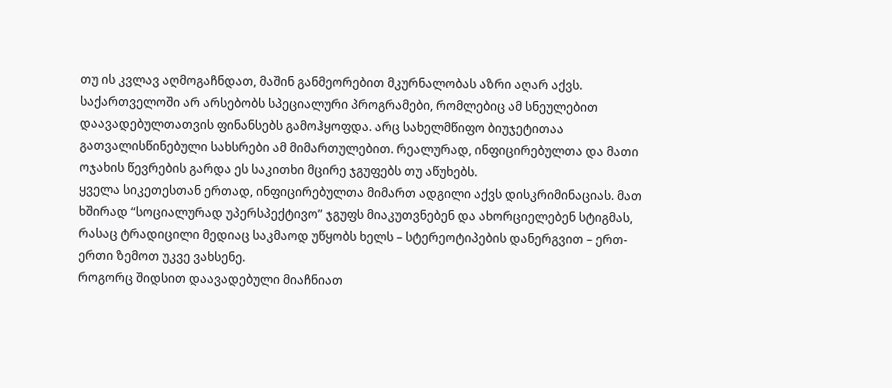თუ ის კვლავ აღმოგაჩნდათ, მაშინ განმეორებით მკურნალობას აზრი აღარ აქვს.
საქართველოში არ არსებობს სპეციალური პროგრამები, რომლებიც ამ სნეულებით დაავადებულთათვის ფინანსებს გამოჰყოფდა. არც სახელმწიფო ბიუჯეტითაა გათვალისწინებული სახსრები ამ მიმართულებით. რეალურად, ინფიცირებულთა და მათი ოჯახის წევრების გარდა ეს საკითხი მცირე ჯგუფებს თუ აწუხებს.
ყველა სიკეთესთან ერთად, ინფიცირებულთა მიმართ ადგილი აქვს დისკრიმინაციას. მათ ხშირად “სოციალურად უპერსპექტივო” ჯგუფს მიაკუთვნებენ და ახორციელებენ სტიგმას, რასაც ტრადიცილი მედიაც საკმაოდ უწყობს ხელს – სტერეოტიპების დანერგვით – ერთ-ერთი ზემოთ უკვე ვახსენე.
როგორც შიდსით დაავადებული მიაჩნიათ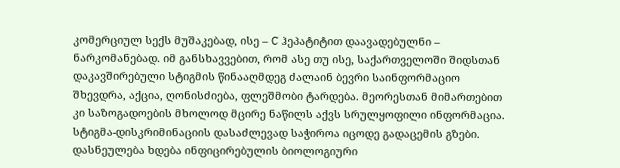კომერციულ სექს მუშაკებად, ისე – C ჰეპატიტით დაავადებულნი – ნარკომანებად. იმ განსხავვებით, რომ ასე თუ ისე, საქართველოში შიდსთან დაკავშირებული სტიგმის წინააღმდეგ ძალაინ ბევრი საინფორმაციო შხევდრა, აქცია, ღონისძიება, ფლეშმობი ტარდება. მეორესთან მიმართებით კი საზოგადოების მხოლოდ მცირე ნაწილს აქვს სრულყოფილი ინფორმაცია.
სტიგმა-დისკრიმინაციის დასაძლევად საჭიროა იცოდე გადაცემის გზები. დასნეულება ხდება ინფიცირებულის ბიოლოგიური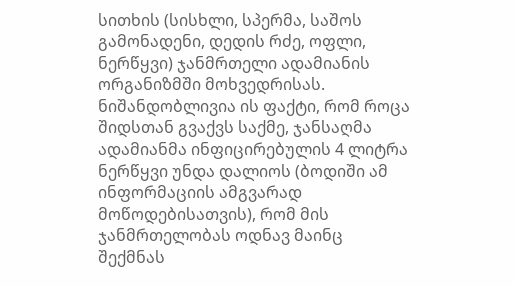სითხის (სისხლი, სპერმა, საშოს გამონადენი, დედის რძე, ოფლი, ნერწყვი) ჯანმრთელი ადამიანის ორგანიზმში მოხვედრისას. ნიშანდობლივია ის ფაქტი, რომ როცა შიდსთან გვაქვს საქმე, ჯანსაღმა ადამიანმა ინფიცირებულის 4 ლიტრა ნერწყვი უნდა დალიოს (ბოდიში ამ ინფორმაციის ამგვარად მოწოდებისათვის), რომ მის ჯანმრთელობას ოდნავ მაინც შექმნას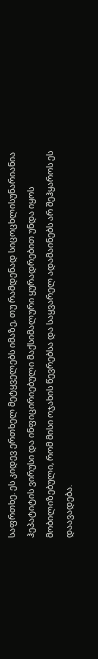საფრთხე. ეს კიდევ ერთხელ მეტყველებს იმაზე, თუ რამდენად სიცოცხლისუნარიანია ჰეპატიტის ვირუსი და ინფიცირიებული მაქსიმალური ყურადრებით უნდა იყოს მობილიზებული, რომ მისი ოჯახის წევრებსა და საყვარელ ადამაინებს არ შეჰყაროს ეს დაავადება.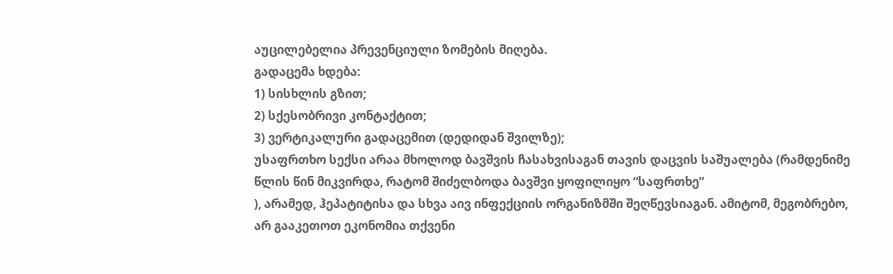აუცილებელია პრევენციული ზომების მიღება.
გადაცემა ხდება:
1) სისხლის გზით;
2) სქესობრივი კონტაქტით;
3) ვერტიკალური გადაცემით (დედიდან შვილზე);
უსაფრთხო სექსი არაა მხოლოდ ბავშვის ჩასახვისაგან თავის დაცვის საშუალება (რამდენიმე წლის წინ მიკვირდა, რატომ შიძელბოდა ბავშვი ყოფილიყო “საფრთხე”
), არამედ, ჰეპატიტისა და სხვა აივ ინფექციის ორგანიზმში შეღწევსიაგან. ამიტომ, მეგობრებო, არ გააკეთოთ ეკონომია თქვენი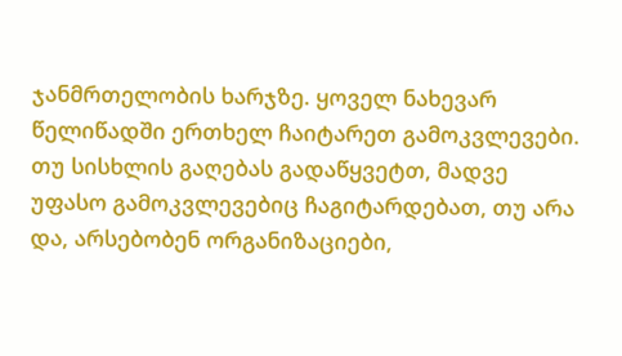ჯანმრთელობის ხარჯზე. ყოველ ნახევარ წელიწადში ერთხელ ჩაიტარეთ გამოკვლევები. თუ სისხლის გაღებას გადაწყვეტთ, მადვე უფასო გამოკვლევებიც ჩაგიტარდებათ, თუ არა და, არსებობენ ორგანიზაციები,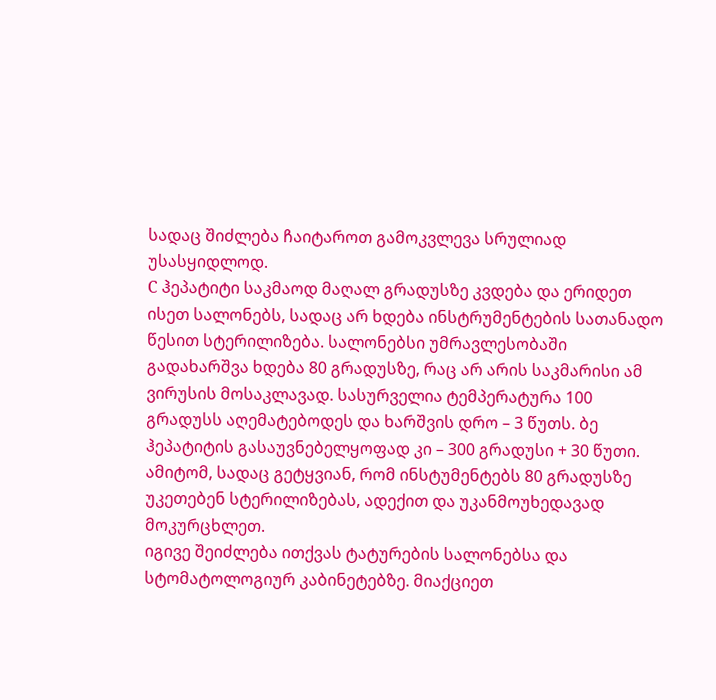სადაც შიძლება ჩაიტაროთ გამოკვლევა სრულიად უსასყიდლოდ.
C ჰეპატიტი საკმაოდ მაღალ გრადუსზე კვდება და ერიდეთ ისეთ სალონებს, სადაც არ ხდება ინსტრუმენტების სათანადო წესით სტერილიზება. სალონებსი უმრავლესობაში გადახარშვა ხდება 80 გრადუსზე, რაც არ არის საკმარისი ამ ვირუსის მოსაკლავად. სასურველია ტემპერატურა 100 გრადუსს აღემატებოდეს და ხარშვის დრო – 3 წუთს. ბე ჰეპატიტის გასაუვნებელყოფად კი – 300 გრადუსი + 30 წუთი. ამიტომ, სადაც გეტყვიან, რომ ინსტუმენტებს 80 გრადუსზე უკეთებენ სტერილიზებას, ადექით და უკანმოუხედავად მოკურცხლეთ.
იგივე შეიძლება ითქვას ტატურების სალონებსა და სტომატოლოგიურ კაბინეტებზე. მიაქციეთ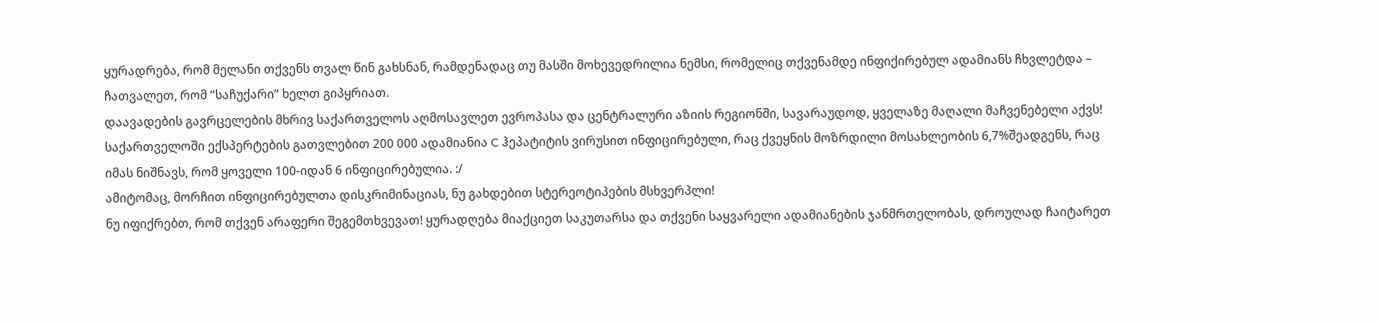ყურადრება, რომ მელანი თქვენს თვალ წინ გახსნან, რამდენადაც თუ მასში მოხევედრილია ნემსი, რომელიც თქვენამდე ინფიქირებულ ადამიანს ჩხვლეტდა – ჩათვალეთ, რომ “საჩუქარი” ხელთ გიპყრიათ.
დაავადების გავრცელების მხრივ საქართველოს აღმოსავლეთ ევროპასა და ცენტრალური აზიის რეგიონში, სავარაუდოდ, ყველაზე მაღალი მაჩვენებელი აქვს! საქართველოში ექსპერტების გათვლებით 200 000 ადამიანია C ჰეპატიტის ვირუსით ინფიცირებული, რაც ქვეყნის მოზრდილი მოსახლეობის 6,7%შეადგენს, რაც იმას ნიშნავს, რომ ყოველი 100-იდან 6 ინფიცირებულია. :/
ამიტომაც, მორჩით ინფიცირებულთა დისკრიმინაციას, ნუ გახდებით სტერეოტიპების მსხვერპლი!
ნუ იფიქრებთ, რომ თქვენ არაფერი შეგემთხვევათ! ყურადღება მიაქციეთ საკუთარსა და თქვენი საყვარელი ადამიანების ჯანმრთელობას, დროულად ჩაიტარეთ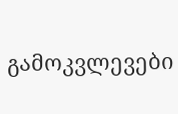გამოკვლევები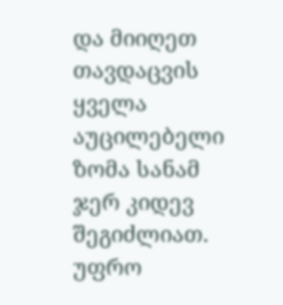და მიიღეთ თავდაცვის ყველა აუცილებელი ზომა სანამ ჯერ კიდევ შეგიძლიათ.
უფრო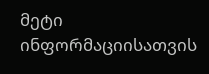მეტი ინფორმაციისათვის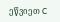ეწვიეთ C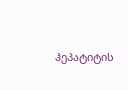ჰეპატიტის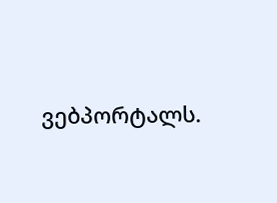ვებპორტალს.